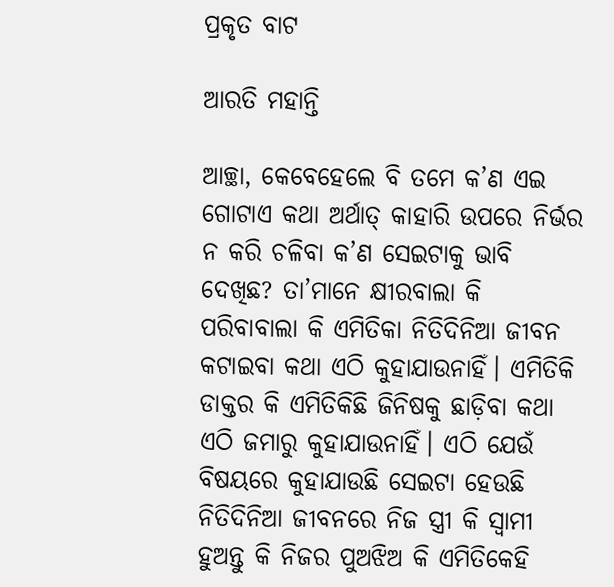ପ୍ରକୃତ ବାଟ

ଆରତି ମହାନ୍ତି

ଆଚ୍ଛା, କେବେହେଲେ ବି ତମେ କ’ଣ ଏଇ ଗୋଟାଏ କଥା ଅର୍ଥାତ୍‌ କାହାରି ଉପରେ ନିର୍ଭର ନ କରି ଚଳିବା କ’ଣ ସେଇଟାକୁ ଭାବି ଦେଖିଛ? ତା’ମାନେ କ୍ଷୀରବାଲା କି ପରିବାବାଲା କି ଏମିତିକା ନିତିଦିନିଆ ଜୀବନ କଟାଇବା କଥା ଏଠି କୁହାଯାଉନାହିଁ। ଏମିତିକି ଡାକ୍ତର କି ଏମିତିକିଛି ଜିନିଷକୁ ଛାଡ଼ିବା କଥା ଏଠି ଜମାରୁ କୁହାଯାଉନାହିଁ। ଏଠି ଯେଉଁ ବିଷୟରେ କୁହାଯାଉଛି ସେଇଟା ହେଉଛି ନିତିଦିନିଆ ଜୀବନରେ ନିଜ ସ୍ତ୍ରୀ କି ସ୍ବାମୀ ହୁଅନ୍ତୁ କି ନିଜର ପୁଅଝିଅ କି ଏମିତିକେହି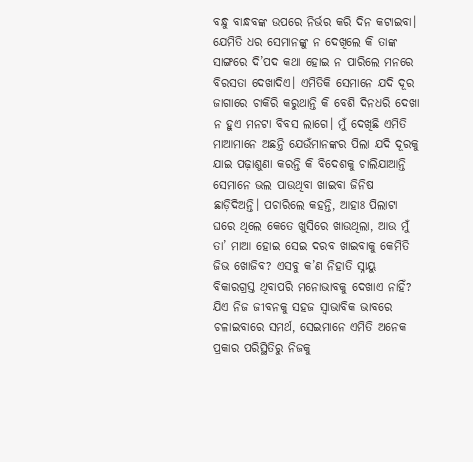ବନ୍ଧୁ ବାନ୍ଧବଙ୍କ ଉପରେ ନିର୍ଭର କରି ଦିନ କଟାଇବା। ଯେମିତି ଧର ସେମାନଙ୍କୁ ନ ଦେଖିଲେ କି ତାଙ୍କ ସାଙ୍ଗରେ ଦି’ପଦ କଥା ହୋଇ ନ ପାରିଲେ ମନରେ ବିରସତା ଦେଖାଦିଏ। ଏମିତିକି ସେମାନେ ଯଦି ଦୂର ଜାଗାରେ ଚାକିରି କରୁଥାନ୍ତି କି ବେଶି ଦିନଧରି ଦେଖା ନ ହୁଏ ମନଟା ବିବସ ଲାଗେ। ମୁଁ ଦେଖିଛି ଏମିତି ମାଆମାନେ ଅଛନ୍ତି ଯେଉଁମାନଙ୍କର ପିଲା ଯଦି ଦୂରକୁ ଯାଇ ପଢ଼ାଶୁଣା କରନ୍ତି କି ବିଦେଶକୁ ଚାଲିଯାଆନ୍ତି ସେମାନେ ଭଲ ପାଉଥିବା ଖାଇବା ଜିନିଷ ଛାଡ଼ିଦିଅନ୍ତି। ପଚାରିଲେ କହନ୍ତି, ଆହାଃ ପିଲାଟା ଘରେ ଥିଲେ କେତେ ଖୁସିରେ ଖାଉଥିଲା, ଆଉ ମୁଁ ତା’ ମାଆ ହୋଇ ସେଇ ଦରବ ଖାଇବାକୁ କେମିତି ଜିଭ ଖୋଜିବ? ଏସବୁ କ’ଣ ନିହାତି ସ୍ନାୟୁ ବିକାରଗ୍ରସ୍ତ ଥିବାପରି ମନୋଭାବକୁ ଦେଖାଏ ନାହିଁ? ଯିଏ ନିଜ ଜୀବନକୁ ସହଜ ସ୍ବାଭାବିକ ଭାବରେ ଚଳାଇବାରେ ସମର୍ଥ, ସେଇମାନେ ଏମିତି ଅନେକ ପ୍ରକାର ପରିସ୍ଥିତିରୁ ନିଜକୁ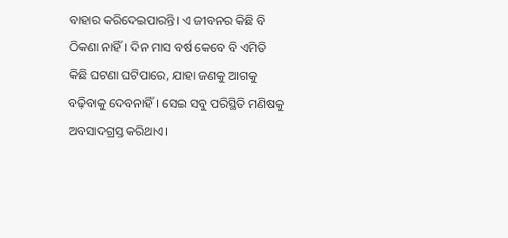ବାହାର କରିଦେଇପାରନ୍ତି। ଏ ଜୀବନର କିଛି ବି ଠିକଣା ନାହିଁ। ଦିନ ମାସ ବର୍ଷ କେବେ ବି ଏମିତି କିଛି ଘଟଣା ଘଟିପାରେ, ଯାହା ଜଣକୁ ଆଗକୁ ବଢ଼ିବାକୁ ଦେବନାହିଁ। ସେଇ ସବୁ ପରିସ୍ଥିତି ମଣିଷକୁ ଅବସାଦଗ୍ରସ୍ତ କରିଥାଏ।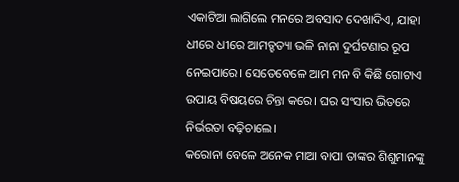ଏକାଟିଆ ଲାଗିଲେ ମନରେ ଅବସାଦ ଦେଖାଦିଏ, ଯାହା ଧୀରେ ଧୀରେ ଆମତ୍ହତ୍ୟା ଭଳି ନାନା ଦୁର୍ଘଟଣାର ରୂପ ନେଇପାରେ। ସେତେବେଳେ ଆମ ମନ ବି କିଛି ଗୋଟାଏ ଉପାୟ ବିଷୟରେ ଚିନ୍ତା କରେ। ଘର ସଂସାର ଭିତରେ ନିର୍ଭରତା ବଢ଼ିଚାଲେ।
କରୋନା ବେଳେ ଅନେକ ମାଆ ବାପା ତାଙ୍କର ଶିଶୁମାନଙ୍କୁ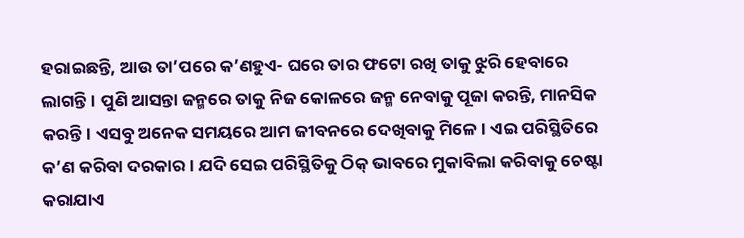ହରାଇଛନ୍ତି, ଆଉ ତା’ପରେ କ’ଣହୁଏ- ଘରେ ତାର ଫଟୋ ରଖି ତାକୁ ଝୁରି ହେବାରେ ଲାଗନ୍ତି। ପୁଣି ଆସନ୍ତା ଜନ୍ମରେ ତାକୁ ନିଜ କୋଳରେ ଜନ୍ମ ନେବାକୁ ପୂଜା କରନ୍ତି, ମାନସିକ କରନ୍ତି। ଏସବୁ ଅନେକ ସମୟରେ ଆମ ଜୀବନରେ ଦେଖିବାକୁ ମିଳେ। ଏଇ ପରିସ୍ଥିତିରେ କ’ଣ କରିବା ଦରକାର। ଯଦି ସେଇ ପରିସ୍ଥିତିକୁ ଠିକ୍‌ ଭାବରେ ମୁକାବିଲା କରିବାକୁ ଚେଷ୍ଟା କରାଯାଏ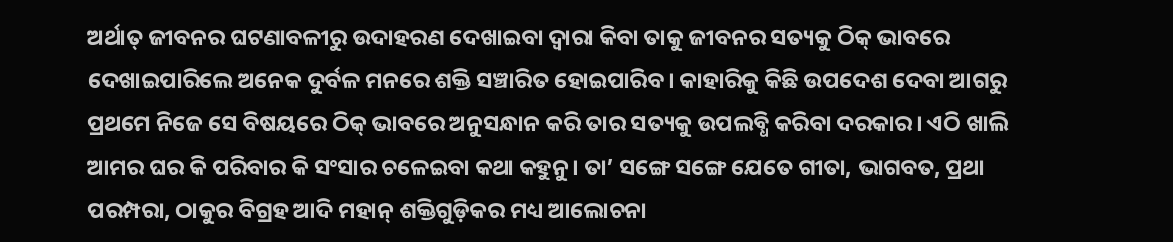ଅର୍ଥାତ୍‌ ଜୀବନର ଘଟଣାବଳୀରୁ ଉଦାହରଣ ଦେଖାଇବା ଦ୍ୱାରା କିବା ତାକୁ ଜୀବନର ସତ୍ୟକୁ ଠିକ୍‌ ଭାବରେ ଦେଖାଇପାରିଲେ ଅନେକ ଦୁର୍ବଳ ମନରେ ଶକ୍ତି ସଞ୍ଚାରିତ ହୋଇପାରିବ। କାହାରିକୁ କିଛି ଉପଦେଶ ଦେବା ଆଗରୁ ପ୍ରଥମେ ନିଜେ ସେ ବିଷୟରେ ଠିକ୍‌ ଭାବରେ ଅନୁସନ୍ଧାନ କରି ତାର ସତ୍ୟକୁ ଉପଲବ୍ଧି କରିବା ଦରକାର। ଏଠି ଖାଲି ଆମର ଘର କି ପରିବାର କି ସଂସାର ଚଳେଇବା କଥା କହୁନୁ। ତା’ ସଙ୍ଗେ ସଙ୍ଗେ ଯେତେ ଗୀତା, ଭାଗବତ, ପ୍ରଥା ପରମ୍ପରା, ଠାକୁର ବିଗ୍ରହ ଆଦି ମହାନ୍‌ ଶକ୍ତିଗୁଡ଼ିକର ମଧ୍ୟ ଆଲୋଚନା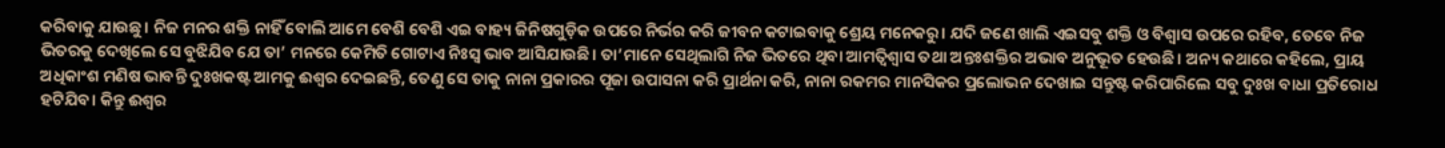କରିବାକୁ ଯାଉଛୁ। ନିଜ ମନର ଶକ୍ତି ନାହିଁ ବୋଲି ଆମେ ବେଶି ବେଶି ଏଇ ବାହ୍ୟ ଜିନିଷଗୁଡ଼ିକ ଉପରେ ନିର୍ଭର କରି ଜୀବନ କଟାଇବାକୁ ଶ୍ରେୟ ମନେକରୁ। ଯଦି ଜଣେ ଖାଲି ଏଇସବୁ ଶକ୍ତି ଓ ବିଶ୍ୱାସ ଉପରେ ରହିବ, ତେବେ ନିଜ ଭିତରକୁ ଦେଖିଲେ ସେ ବୁଝିଯିବ ଯେ ତା’ ମନରେ କେମିତି ଗୋଟାଏ ନିଃସ୍ବ ଭାବ ଆସିଯାଉଛି। ତା’ମାନେ ସେଥିଲାଗି ନିଜ ଭିତରେ ଥିବା ଆମତ୍ବିଶ୍ୱାସ ତଥା ଅନ୍ତଃଶକ୍ତିର ଅଭାବ ଅନୁଭୂତ ହେଉଛି। ଅନ୍ୟ କଥାରେ କହିଲେ, ପ୍ରାୟ ଅଧିକାଂଶ ମଣିଷ ଭାବନ୍ତି ଦୁଃଖକଷ୍ଟ ଆମକୁ ଈଶ୍ୱର ଦେଇଛନ୍ତି, ତେଣୁ ସେ ତାକୁ ନାନା ପ୍ରକାରର ପୂଜା ଉପାସନା କରି ପ୍ରାର୍ଥନା କରି, ନାନା ରକମର ମାନସିକର ପ୍ରଲୋଭନ ଦେଖାଇ ସନ୍ତୁଷ୍ଟ କରିପାରିଲେ ସବୁ ଦୁଃଖ ବାଧା ପ୍ରତିରୋଧ ହଟିଯିବ। କିନ୍ତୁ ଈଶ୍ୱର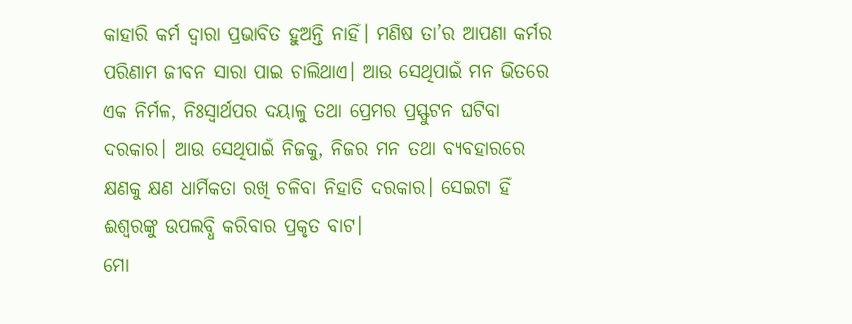କାହାରି କର୍ମ ଦ୍ୱାରା ପ୍ରଭାବିତ ହୁଅନ୍ତି ନାହିଁ। ମଣିଷ ତା’ର ଆପଣା କର୍ମର ପରିଣାମ ଜୀବନ ସାରା ପାଇ ଚାଲିଥାଏ। ଆଉ ସେଥିପାଇଁ ମନ ଭିତରେ ଏକ ନିର୍ମଳ, ନିଃସ୍ବାର୍ଥପର ଦୟାଳୁ ତଥା ପ୍ରେମର ପ୍ରସ୍ଫୁଟନ ଘଟିବା ଦରକାର। ଆଉ ସେଥିପାଇଁ ନିଜକୁ, ନିଜର ମନ ତଥା ବ୍ୟବହାରରେ କ୍ଷଣକୁ କ୍ଷଣ ଧାର୍ମିକତା ରଖି ଚଳିବା ନିହାତି ଦରକାର। ସେଇଟା ହିଁ ଈଶ୍ୱରଙ୍କୁ ଉପଲବ୍ଧି କରିବାର ପ୍ରକୃତ ବାଟ।
ମୋ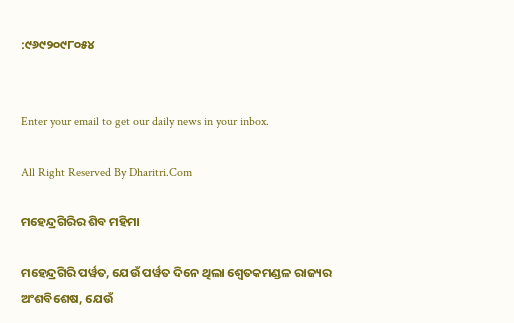:୯୬୯୨୦୯୮୦୫୪


Enter your email to get our daily news in your inbox.

All Right Reserved By Dharitri.Com

ମହେନ୍ଦ୍ରଗିରିର ଶିବ ମହିମା

ମହେନ୍ଦ୍ରଗିରି ପର୍ୱତ, ଯେଉଁ ପର୍ୱତ ଦିନେ ଥିଲା ଶ୍ୱେତକମଣ୍ଡଳ ରାଜ୍ୟର ଅଂଶବିଶେଷ, ଯେଉଁ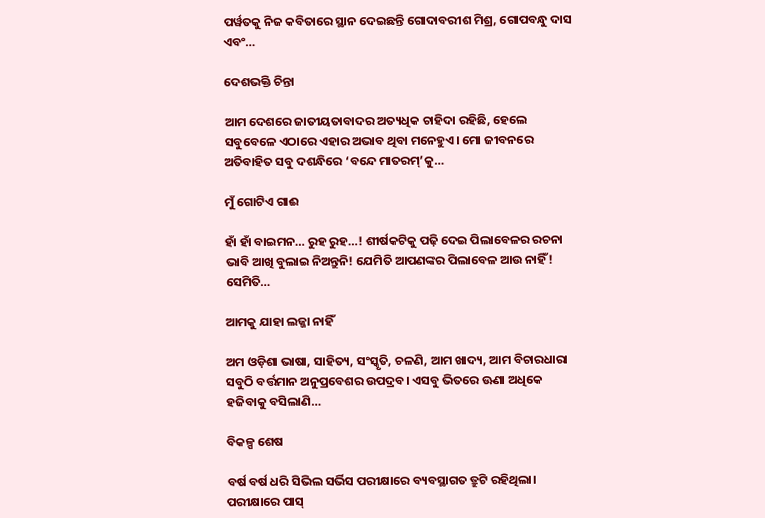ପର୍ୱତକୁ ନିଜ କବିତାରେ ସ୍ଥାନ ଦେଇଛନ୍ତି ଗୋଦାବରୀଶ ମିଶ୍ର, ଗୋପବନ୍ଧୁ ଦାସ ଏବଂ…

ଦେଶଭକ୍ତି ଚିନ୍ତା

ଆମ ଦେଶରେ ଜାତୀୟତାବାଦର ଅତ୍ୟଧିକ ଚାହିଦା ରହିଛି, ହେଲେ ସବୁବେଳେ ଏଠାରେ ଏହାର ଅଭାବ ଥିବା ମନେହୁଏ। ମୋ ଜୀବନରେ ଅତିବାହିତ ସବୁ ଦଶନ୍ଧିରେ ‘ବନ୍ଦେ ମାତରମ୍‌’କୁ…

ମୁଁ ଗୋଟିଏ ଗାଈ

ହାଁ ହାଁ ବାଇମନ… ରୁହ ରୁହ…! ଶୀର୍ଷକଟିକୁ ପଢ଼ି ଦେଇ ପିଲାବେଳର ରଚନା ଭାବି ଆଖି ବୁଲାଇ ନିଅନ୍ତୁନି! ଯେମିତି ଆପଣଙ୍କର ପିଲାବେଳ ଆଉ ନାହିଁ! ସେମିତି…

ଆମକୁ ଯାହା ଲଜ୍ଜା ନାହିଁ

ଅମ ଓଡ଼ିଶା ଭାଷା, ସାହିତ୍ୟ, ସଂସ୍କୃତି, ଚଳଣି, ଆମ ଖାଦ୍ୟ, ଆମ ବିଚାରଧାରା ସବୁଠି ବର୍ତ୍ତମାନ ଅନୁପ୍ରବେଶର ଉପଦ୍ରବ। ଏସବୁ ଭିତରେ ଊଣା ଅଧିକେ ହଜିବାକୁ ବସିଲାଣି…

ବିକଳ୍ପ ଶେଷ

ବର୍ଷ ବର୍ଷ ଧରି ସିଭିଲ ସର୍ଭିସ ପରୀକ୍ଷାରେ ବ୍ୟବସ୍ଥାଗତ ତ୍ରୁଟି ରହିଥିଲା। ପରୀକ୍ଷାରେ ପାସ୍‌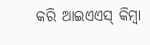କରି ଆଇଏଏସ୍‌ କିମ୍ବା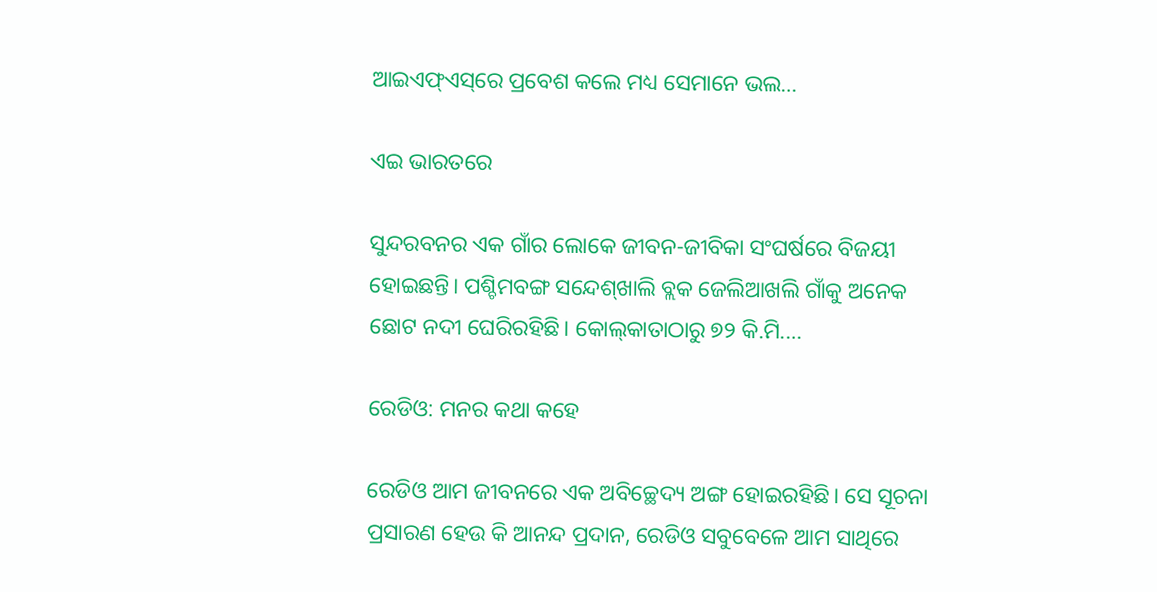ଆଇଏଫ୍‌ଏସ୍‌ରେ ପ୍ରବେଶ କଲେ ମଧ୍ୟ ସେମାନେ ଭଲ…

ଏଇ ଭାରତରେ

ସୁନ୍ଦରବନର ଏକ ଗାଁର ଲୋକେ ଜୀବନ-ଜୀବିକା ସଂଘର୍ଷରେ ବିଜୟୀ ହୋଇଛନ୍ତି। ପଶ୍ଚିମବଙ୍ଗ ସନ୍ଦେଶ୍‌ଖାଲି ବ୍ଲକ ଜେଲିଆଖଲି ଗାଁକୁ ଅନେକ ଛୋଟ ନଦୀ ଘେରିରହିଛି। କୋଲ୍‌କାତାଠାରୁ ୭୨ କି.ମି.…

ରେଡିଓ: ମନର କଥା କହେ

ରେଡିଓ ଆମ ଜୀବନରେ ଏକ ଅବିଚ୍ଛେଦ୍ୟ ଅଙ୍ଗ ହୋଇରହିଛି। ସେ ସୂଚନା ପ୍ରସାରଣ ହେଉ କି ଆନନ୍ଦ ପ୍ରଦାନ, ରେଡିଓ ସବୁବେଳେ ଆମ ସାଥିରେ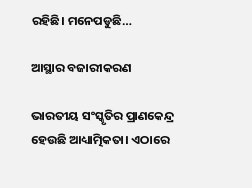ରହିଛି। ମନେପଡୁଛି…

ଆସ୍ଥାର ବଜାରୀକରଣ

ଭାରତୀୟ ସଂସ୍କୃତିର ପ୍ରାଣକେନ୍ଦ୍ର ହେଉଛି ଆଧ୍ୟାତ୍ମିକତା। ଏଠାରେ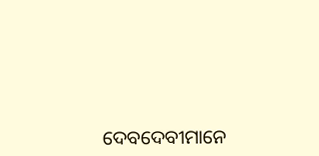ଦେବଦେବୀମାନେ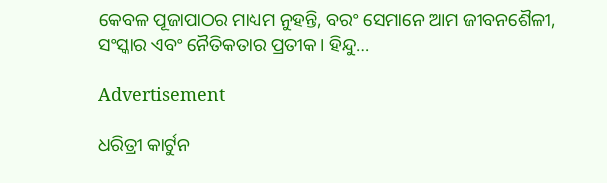କେବଳ ପୂଜାପାଠର ମାଧ୍ୟମ ନୁହନ୍ତି, ବରଂ ସେମାନେ ଆମ ଜୀବନଶୈଳୀ, ସଂସ୍କାର ଏବଂ ନୈତିକତାର ପ୍ରତୀକ। ହିନ୍ଦୁ…

Advertisement

ଧରିତ୍ରୀ କାର୍ଟୁନ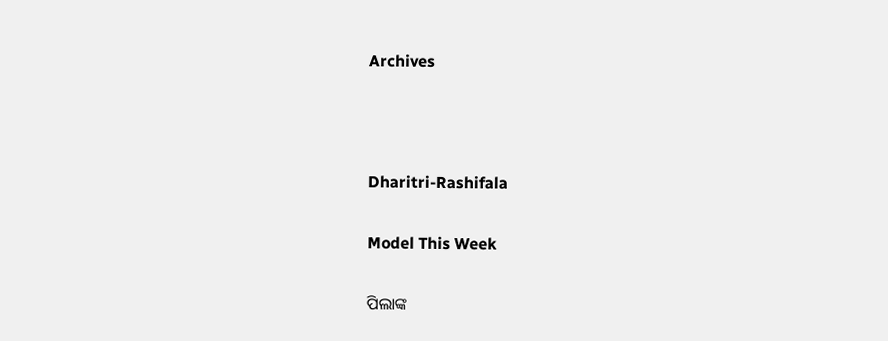Archives



Dharitri-Rashifala

Model This Week

ପିଲାଙ୍କ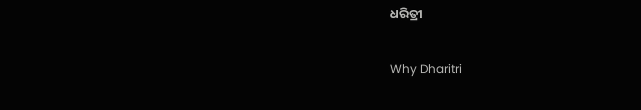ଧରିତ୍ରୀ

Why Dharitri